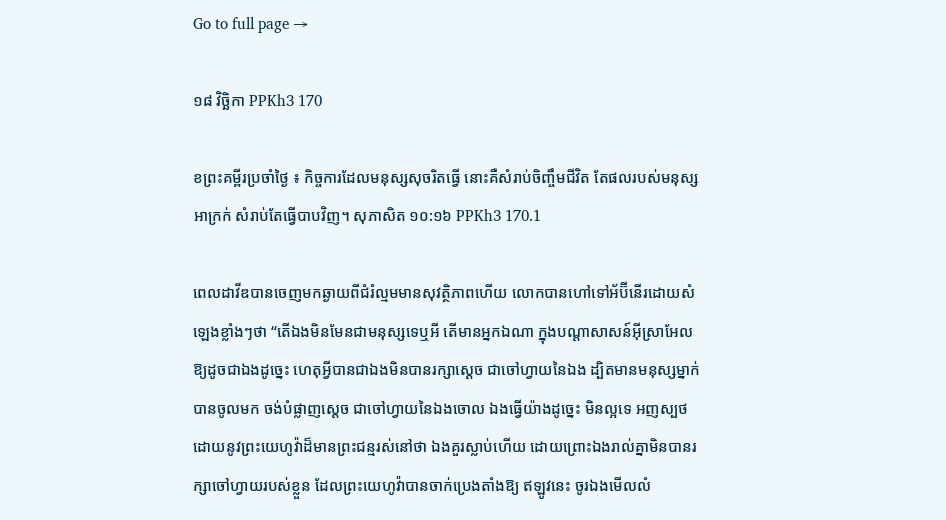Go to full page →

១៨ វិច្ឆិកា PPKh3 170

ខព្រះគម្ពីរប្រចាំថ្ងៃ ៖ កិច្ចការដែលមនុស្សសុចរិតធ្វើ នោះគឺសំរាប់ចិញ្ចឹមជីវិត តែផលរបស់មនុស្សអាក្រក់ សំរាប់តែធ្វើបាបវិញ។ សុភាសិត ១០:១៦ PPKh3 170.1

ពេលដាវីឌបានចេញមកឆ្ងាយពីជំរំល្មមមានសុវត្ថិភាពហើយ លោកបានហៅទៅអ័ប៊ីនើរដោយសំឡេងខ្លាំងៗថា “តើឯងមិនមែនជាមនុស្សទេឬអី តើមានអ្នកឯណា ក្នុងបណ្តាសាសន៍អ៊ីស្រាអែល ឱ្យដូចជាឯងដូច្នេះ ហេតុអ្វីបានជាឯងមិនបានរក្សាស្តេច ជាចៅហ្វាយនៃឯង ដ្បិតមានមនុស្សម្នាក់បានចូលមក ចង់បំផ្លាញស្តេច ជាចៅហ្វាយនៃឯងចោល ឯងធ្វើយ៉ាងដូច្នេះ មិនល្អទេ អញស្បថដោយនូវព្រះយេហូវ៉ាដ៏មានព្រះជន្មរស់នៅថា ឯងគួរស្លាប់ហើយ ដោយព្រោះឯងរាល់គ្នាមិនបានរក្សាចៅហ្វាយរបស់ខ្លួន ដែលព្រះយេហូវ៉ាបានចាក់ប្រេងតាំងឱ្យ ឥឡូវនេះ ចូរឯងមើលលំ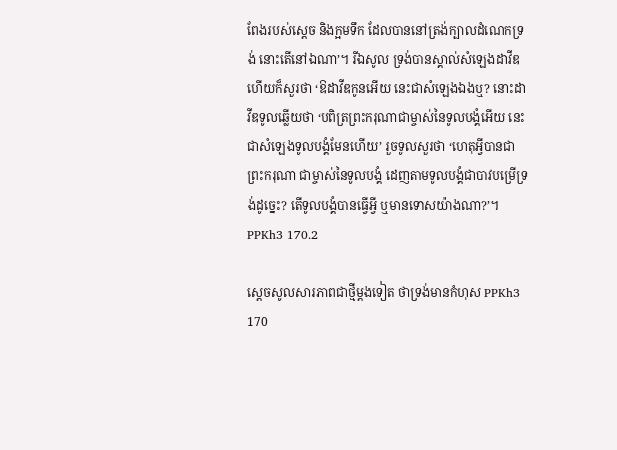ពែងរបស់ស្តេច និងក្អមទឹក ដែលបាននៅត្រង់ក្បាលដំណេកទ្រង់ នោះតើនៅឯណា’។ រីឯសូល ទ្រង់បានស្គាល់សំឡេងដាវីឌ ហើយក៏សួរថា ‘ឱដាវីឌកូនអើយ នេះជាសំឡេងឯងឬ? នោះដាវីឌទូលឆ្លើយថា ‘បពិត្រព្រះករុណាជាម្ចាស់នៃទូលបង្គំអើយ នេះជាសំឡេងទូលបង្គំមែនហើយ’ រួចទូលសួរថា ‘ហេតុអ្វីបានជាព្រះករុណា ជាម្ចាស់នៃទូលបង្គំ ដេញតាមទូលបង្គំជាបាវបម្រើទ្រង់ដូច្នេះ? តើទូលបង្គំបានធ្វើអ្វី ឬមានទោសយ៉ាងណា?’។ PPKh3 170.2

ស្តេចសូលសារភាពជាថ្មីម្តងទៀត ថាទ្រង់មានកំហុស PPKh3 170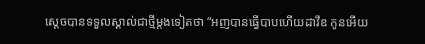ស្តេចបានទទួលស្គាល់ជាថ្មីម្តងទៀតថា “អញបានធ្វើបាបហើយដាវីឌ កូនអើយ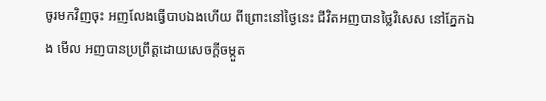ចូរមកវិញចុះ អញលែងធ្វើបាបឯងហើយ ពីព្រោះនៅថ្ងៃនេះ ជីវិតអញបានថ្លៃវិសេស នៅភ្នែកឯង មើល អញបានប្រព្រឹត្តដោយសេចក្តីចម្កួត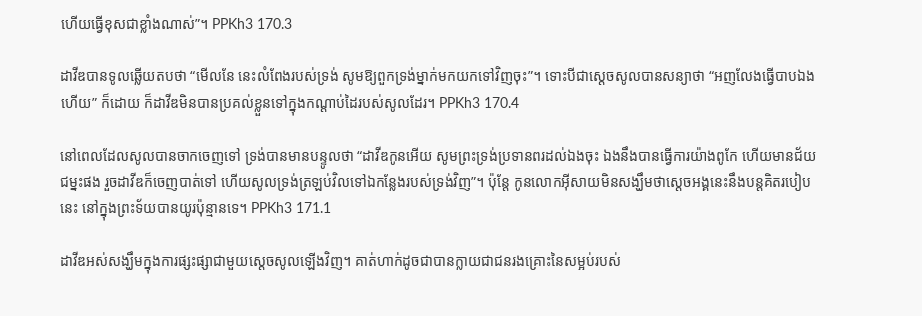ហើយធ្វើខុសជាខ្លាំងណាស់”។ PPKh3 170.3

ដាវីឌបានទូលឆ្លើយតបថា “មើលនែ នេះលំពែងរបស់ទ្រង់ សូមឱ្យពួកទ្រង់ម្នាក់មកយកទៅវិញចុះ”។ ទោះបីជាស្តេចសូលបានសន្យាថា “អញលែងធ្វើបាបឯងហើយ” ក៏ដោយ ក៏ដាវីឌមិនបានប្រគល់ខ្លួនទៅក្នុងកណ្តាប់ដៃរបស់សូលដែរ។ PPKh3 170.4

នៅពេលដែលសូលបានចាកចេញទៅ ទ្រង់បានមានបន្ទូលថា “ដាវីឌកូនអើយ សូមព្រះទ្រង់ប្រទានពរដល់ឯងចុះ ឯងនឹងបានធ្វើការយ៉ាងពូកែ ហើយមានជ័យជម្នះផង រួចដាវីឌក៏ចេញបាត់ទៅ ហើយសូលទ្រង់ត្រឡប់វិលទៅឯកន្លែងរបស់ទ្រង់វិញ”។ ប៉ុន្តែ កូនលោកអ៊ីសាយមិនសង្ឃឹមថាស្តេចអង្គនេះនឹងបន្តគិតរបៀបនេះ នៅក្នុងព្រះទ័យបានយូរប៉ុន្មានទេ។ PPKh3 171.1

ដាវីឌអស់សង្ឃឹមក្នុងការផ្សះផ្សាជាមួយស្តេចសូលឡើងវិញ។ គាត់ហាក់ដូចជាបានក្លាយជាជនរងគ្រោះនៃសម្អប់របស់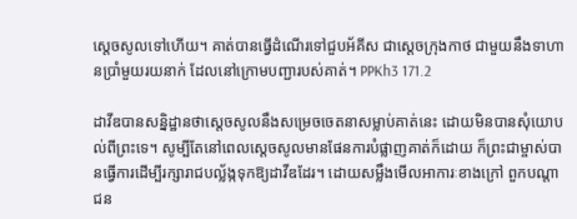ស្ដេចសូលទៅហើយ។ គាត់បានធ្វើដំណើរទៅជួបអ័គីស ជាស្តេចក្រុងកាថ ជាមួយនឹងទាហានប្រាំមួយរយនាក់ ដែលនៅក្រោមបញ្ជារបស់គាត់។ PPKh3 171.2

ដាវីឌបានសន្និដ្ឋានថាស្តេចសូលនឹងសម្រេចចេតនាសម្លាប់គាត់នេះ ដោយមិនបានសុំយោបល់ពីព្រះទេ។ សូម្បីតែនៅពេលស្តេចសូលមានផែនការបំផ្លាញគាត់ក៏ដោយ ក៏ព្រះជាម្ចាស់បានធ្វើការដើម្បីរក្សារាជបល្ល័ង្កទុកឱ្យដាវីឌដែរ។ ដោយសម្លឹងមើលអាការៈខាងក្រៅ ពួកបណ្តាជន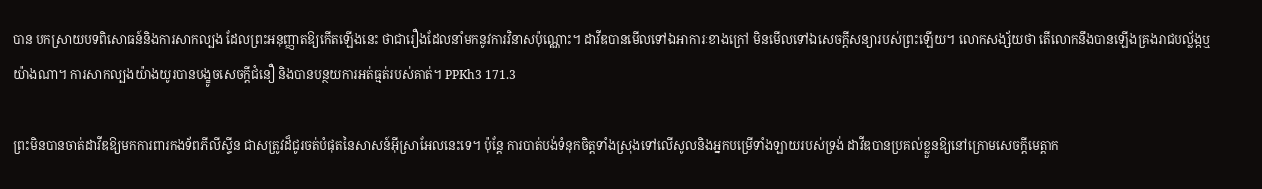បាន បកស្រាយបទពិសោធន៍និងការសាកល្បង ដែលព្រះអនុញ្ញាតឱ្យកើតឡើងនេះ ថាជារឿងដែលនាំមកនូវការវិនាសប៉ុណ្ណោះ។ ដាវីឌបានមើលទៅឯអាការៈខាងក្រៅ មិនមើលទៅឯសេចក្តីសន្យារបស់ព្រះឡើយ។ លោកសង្ស័យថា តើលោកនឹងបានឡើងគ្រងរាជបល្ល័ង្កឬយ៉ាងណា។ ការសាកល្បងយ៉ាងយូរបានបង្ខូចសេចក្ដីជំនឿ និងបានបន្ថយការអត់ធ្មត់របស់គាត់។ PPKh3 171.3

ព្រះមិនបានចាត់ដាវីឌឱ្យមកការពារកងទ័ពភីលីស្ទីន ជាសត្រូវដ៏ជូរចត់បំផុតនៃសាសន៍អ៊ីស្រាអែលនេះទេ។ ប៉ុន្ដែ ការបាត់បង់ទំនុកចិត្តទាំងស្រុងទៅលើសូលនិងអ្នកបម្រើទាំងឡាយរបស់ទ្រង់ ដាវីឌបានប្រគល់ខ្លួនឱ្យនៅក្រោមសេចក្តីមេត្ដាក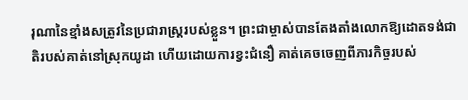រុណានៃខ្មាំងសត្រូវនៃប្រជារាស្រ្តរបស់ខ្លួន។ ព្រះជាម្ចាស់បានតែងតាំងលោកឱ្យដោតទង់ជាតិរបស់គាត់នៅស្រុកយូដា ហើយដោយការខ្វះជំនឿ គាត់គេចចេញពីភារកិច្ចរបស់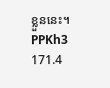ខ្លួននេះ។ PPKh3 171.4